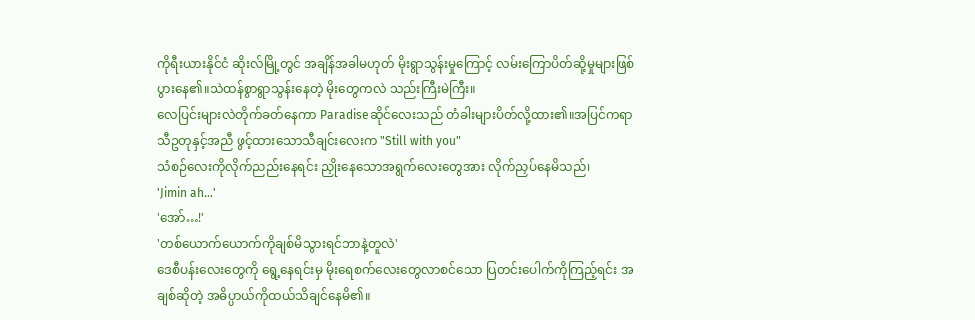ကိုရီးယားနိုင်ငံ ဆိုးလ်မြို့တွင် အချိန်အခါမဟုတ် မိုးရွာသွန်းမှုကြောင့် လမ်းကြောပိတ်ဆို့မှုများဖြစ်ပွားနေ၏။သဲထန်စွာရွာသွန်းနေတဲ့ မိုးတွေကလဲ သည်းကြီးမဲကြီး။
လေပြင်းများလဲတိုက်ခတ်နေကာ Paradiseဆိုင်လေးသည် တံခါးများပိတ်လို့ထား၏။အပြင်ကရာသီဥတုနှင့်အညီ ဖွင့်ထားသောသီချင်းလေးက "Still with you"
သံစဉ်လေးကိုလိုက်ညည်းနေရင်း ညှိုးနေသောအရွက်လေးတွေအား လိုက်ညှပ်နေမိသည်၊
'Jimin ah…'
'အော်…!'
'တစ်ယောက်ယောက်ကိုချစ်မိသွားရင်ဘာနဲ့တူလဲ'
ဒေစီပန်းလေးတွေကို ရွေ့နေရင်းမှ မိုးရေစက်လေးတွေလာစင်သော ပြတင်းပေါက်ကိုကြည့်ရင်း အချစ်ဆိုတဲ့ အဓိပ္ပာယ်ကိုထယ်သိချင်နေမိ၏။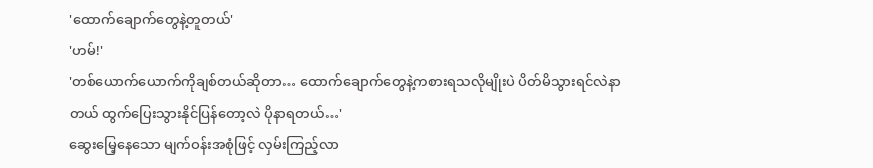'ထောက်ချောက်တွေနဲ့တူတယ်'
'ဟမ်!'
'တစ်ယောက်ယောက်ကိုချစ်တယ်ဆိုတာ… ထောက်ချောက်တွေနဲ့ကစားရသလိုမျိုးပဲ ပိတ်မိသွားရင်လဲနာတယ် ထွက်ပြေးသွားနိုင်ပြန်တော့လဲ ပိုနာရတယ်…'
ဆွေးမြေ့နေသော မျက်ဝန်းအစုံဖြင့် လှမ်းကြည့်လာ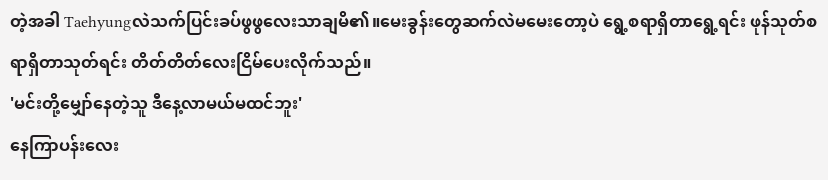တဲ့အခါ Taehyungလဲသက်ပြင်းခပ်ဖွဖွလေးသာချမိ၏။မေးခွန်းတွေဆက်လဲမမေးတော့ပဲ ရွေ့စရာရှိတာရွေ့ရင်း ဖုန်သုတ်စရာရှိတာသုတ်ရင်း တိတ်တိတ်လေးငြိမ်ပေးလိုက်သည်။
'မင်းတို့မျှော်နေတဲ့သူ ဒီနေ့လာမယ်မထင်ဘူး'
နေကြာပန်းလေး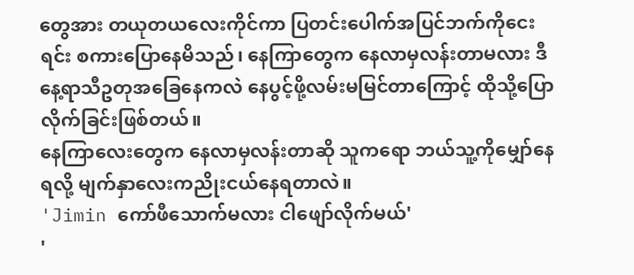တွေအား တယုတယလေးကိုင်ကာ ပြတင်းပေါက်အပြင်ဘက်ကိုငေးရင်း စကားပြောနေမိသည်၊ နေကြာတွေက နေလာမှလန်းတာမလား ဒီနေ့ရာသီဥတုအခြေနေကလဲ နေပွင့်ဖို့လမ်းမမြင်တာကြောင့် ထိုသို့ပြောလိုက်ခြင်းဖြစ်တယ်။
နေကြာလေးတွေက နေလာမှလန်းတာဆို သူကရော ဘယ်သူ့ကိုမျှော်နေရလို့ မျက်နှာလေးကညိုးငယ်နေရတာလဲ။
'Jimin ကော်ဖီသောက်မလား ငါဖျော်လိုက်မယ်'
'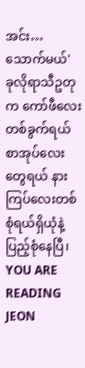အင်း… သောက်မယ်'
ခုလိုရာသီဥတုက ကော်ဖီလေးတစ်ခွက်ရယ် စာအုပ်လေးတွေရယ် နားကြပ်လေးတစ်စုံရယ်ရှိယုံနဲ့ပြည့်စုံနေပြီ၊
YOU ARE READING
JEON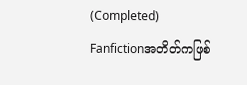(Completed)
Fanfictionအတိတ်ကဖြစ်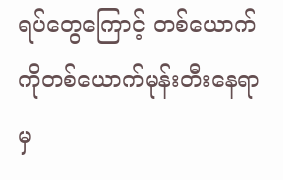ရပ်တွေကြောင့် တစ်ယောက်ကိုတစ်ယောက်မုန်းတီးနေရာမှ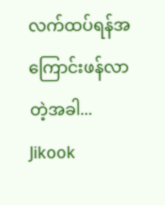လက်ထပ်ရန်အကြောင်းဖန်လာတဲ့အခါ... Jikook